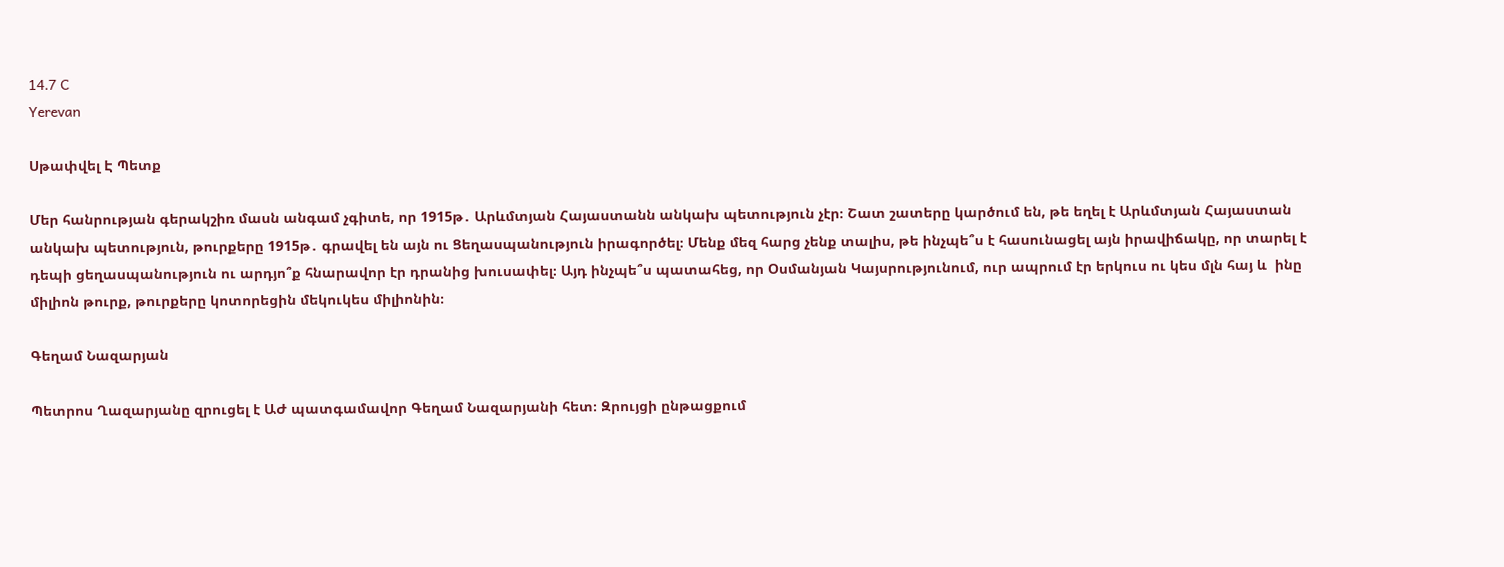14.7 C
Yerevan

Սթափվել Է Պետք

Մեր հանրության գերակշիռ մասն անգամ չգիտե, որ 1915թ․ Արևմտյան Հայաստանն անկախ պետություն չէր։ Շատ շատերը կարծում են, թե եղել է Արևմտյան Հայաստան անկախ պետություն, թուրքերը 1915թ․ գրավել են այն ու Ցեղասպանություն իրագործել։ Մենք մեզ հարց չենք տալիս, թե ինչպե՞ս է հասունացել այն իրավիճակը, որ տարել է դեպի ցեղասպանություն ու արդյո՞ք հնարավոր էր դրանից խուսափել։ Այդ ինչպե՞ս պատահեց, որ Օսմանյան Կայսրությունում, ուր ապրում էր երկուս ու կես մլն հայ և  ինը միլիոն թուրք, թուրքերը կոտորեցին մեկուկես միլիոնին։

Գեղամ Նազարյան

Պետրոս Ղազարյանը զրուցել է ԱԺ պատգամավոր Գեղամ Նազարյանի հետ։ Զրույցի ընթացքում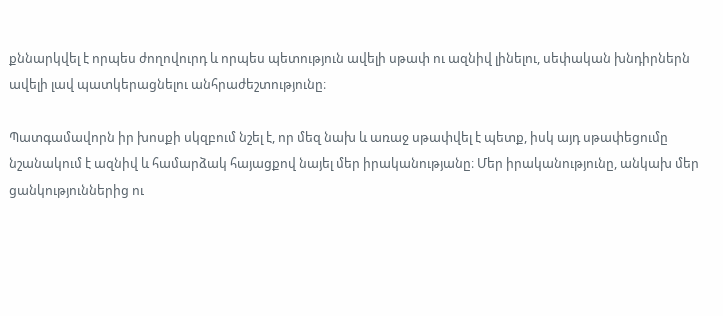քննարկվել է որպես ժողովուրդ և որպես պետություն ավելի սթափ ու ազնիվ լինելու, սեփական խնդիրներն ավելի լավ պատկերացնելու անհրաժեշտությունը։

Պատգամավորն իր խոսքի սկզբում նշել է, որ մեզ նախ և առաջ սթափվել է պետք, իսկ այդ սթափեցումը նշանակում է ազնիվ և համարձակ հայացքով նայել մեր իրականությանը։ Մեր իրականությունը, անկախ մեր ցանկություններից ու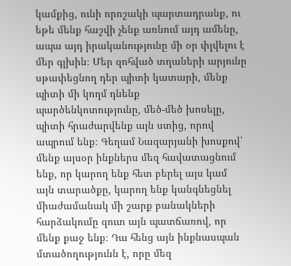կամքից, ունի որոշակի պարտադրանք, ու եթե մենք հաշվի չենք առնում այդ ամենը, ապա այդ իրականությունը մի օր փլվելու է մեր գլխին։ Մեր զոհված տղաների արյունը սթափեցնող դեր պիտի կատարի, մենք պիտի մի կողմ դնենք պարծենկոտությունը, մեծ-մեծ խոսելը, պիտի հրաժարվենք այն ստից, որով ապրում ենք։ Գեղամ Նազարյանի խոսքով՝ մենք այսօր ինքներս մեզ հավատացնում ենք, որ կարող ենք հետ բերել այս կամ այն տարածքը, կարող ենք կանգնեցնել միաժամանակ մի շարք բանակների հարձակումը զուտ այն պատճառով, որ մենք քաջ ենք։ Դա հենց այն ինքնասպան մտածողությունն է, որը մեզ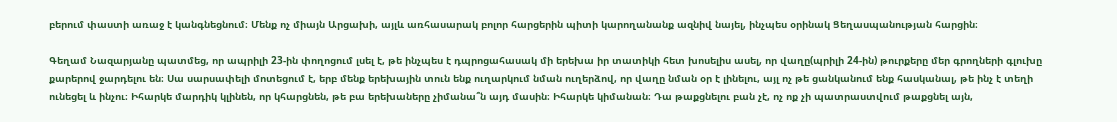բերում փաստի առաջ է կանգնեցնում։ Մենք ոչ միայն Արցախի, այլև առհասարակ բոլոր հարցերին պիտի կարողանանք ազնիվ նայել, ինչպես օրինակ Ցեղասպանության հարցին։

Գեղամ Նազարյանը պատմեց, որ ապրիլի 23-ին փողոցում լսել է, թե ինչպես է դպրոցահասակ մի երեխա իր տատիկի հետ խոսելիս ասել, որ վաղը(պրիլի 24-ին) թուրքերը մեր գրողների գլուխը քարերով ջարդելու են։ Սա սարսափելի մոտեցում է, երբ մենք երեխային տուն ենք ուղարկում նման ուղերձով, որ վաղը նման օր է լինելու, այլ ոչ թե ցանկանում ենք հասկանալ, թե ինչ է տեղի ունեցել և ինչու։ Իհարկե մարդիկ կլինեն, որ կհարցնեն, թե բա երեխաները չիմանա՞ն այդ մասին։ Իհարկե կիմանան։ Դա թաքցնելու բան չէ, ոչ ոք չի պատրաստվում թաքցնել այն,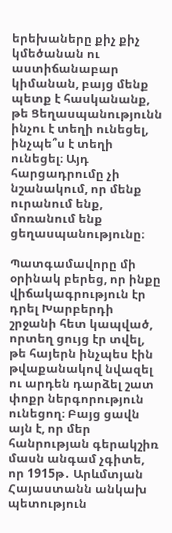երեխաները քիչ քիչ կմեծանան ու աստիճանաբար կիմանան, բայց մենք պետք է հասկանանք, թե Ցեղասպանությունն ինչու է տեղի ունեցել, ինչպե՞ս է տեղի ունեցել։ Այդ հարցադրումը չի նշանակում, որ մենք ուրանում ենք, մոռանում ենք ցեղասպանությունը։

Պատգամավորը մի օրինակ բերեց, որ ինքը վիճակագրություն էր դրել Խարբերդի շրջանի հետ կապված, որտեղ ցույց էր տվել, թե հայերն ինչպես էին թվաքանակով նվազել ու արդեն դարձել շատ փոքր ներգորություն ունեցող։ Բայց ցավն այն է, որ մեր հանրության գերակշիռ մասն անգամ չգիտե, որ 1915թ․ Արևմտյան Հայաստանն անկախ պետություն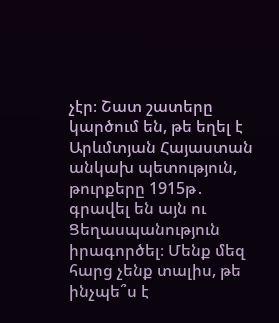չէր։ Շատ շատերը կարծում են, թե եղել է Արևմտյան Հայաստան անկախ պետություն, թուրքերը 1915թ․ գրավել են այն ու Ցեղասպանություն իրագործել։ Մենք մեզ հարց չենք տալիս, թե ինչպե՞ս է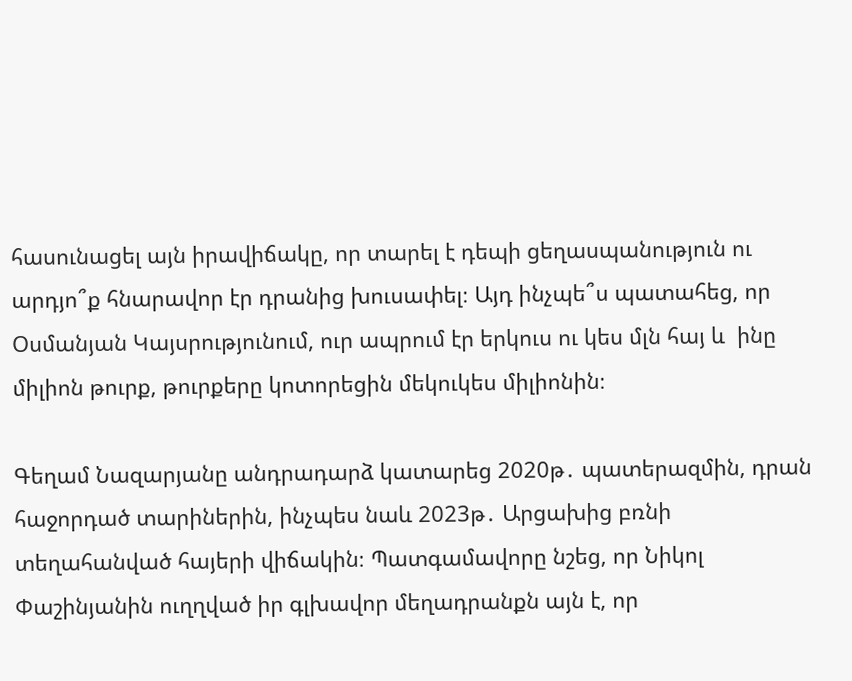հասունացել այն իրավիճակը, որ տարել է դեպի ցեղասպանություն ու արդյո՞ք հնարավոր էր դրանից խուսափել։ Այդ ինչպե՞ս պատահեց, որ Օսմանյան Կայսրությունում, ուր ապրում էր երկուս ու կես մլն հայ և  ինը միլիոն թուրք, թուրքերը կոտորեցին մեկուկես միլիոնին։

Գեղամ Նազարյանը անդրադարձ կատարեց 2020թ․ պատերազմին, դրան հաջորդած տարիներին, ինչպես նաև 2023թ․ Արցախից բռնի տեղահանված հայերի վիճակին։ Պատգամավորը նշեց, որ Նիկոլ Փաշինյանին ուղղված իր գլխավոր մեղադրանքն այն է, որ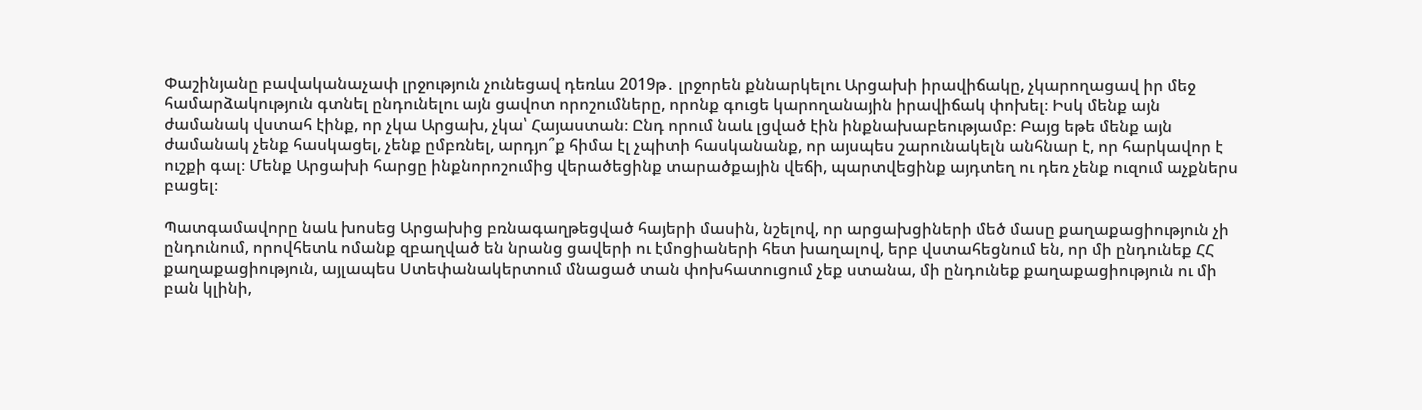Փաշինյանը բավականաչափ լրջություն չունեցավ դեռևս 2019թ․ լրջորեն քննարկելու Արցախի իրավիճակը, չկարողացավ իր մեջ համարձակություն գտնել ընդունելու այն ցավոտ որոշումները, որոնք գուցե կարողանային իրավիճակ փոխել։ Իսկ մենք այն ժամանակ վստահ էինք, որ չկա Արցախ, չկա՝ Հայաստան։ Ընդ որում նաև լցված էին ինքնախաբեությամբ։ Բայց եթե մենք այն ժամանակ չենք հասկացել, չենք ըմբռնել, արդյո՞ք հիմա էլ չպիտի հասկանանք, որ այսպես շարունակելն անհնար է, որ հարկավոր է ուշքի գալ։ Մենք Արցախի հարցը ինքնորոշումից վերածեցինք տարածքային վեճի, պարտվեցինք այդտեղ ու դեռ չենք ուզում աչքներս բացել։

Պատգամավորը նաև խոսեց Արցախից բռնագաղթեցված հայերի մասին, նշելով, որ արցախցիների մեծ մասը քաղաքացիություն չի ընդունում, որովհետև ոմանք զբաղված են նրանց ցավերի ու էմոցիաների հետ խաղալով, երբ վստահեցնում են, որ մի ընդունեք ՀՀ քաղաքացիություն, այլապես Ստեփանակերտում մնացած տան փոխհատուցում չեք ստանա, մի ընդունեք քաղաքացիություն ու մի բան կլինի,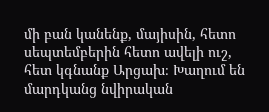մի բան կանենք, մայիսին, հետո սեպտեմբերին հետո ավելի ուշ, հետ կգնանք Արցախ։ Խաղում են մարդկանց նվիրական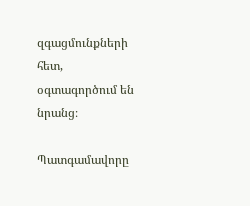զգացմունքների հետ, օգտագործում են նրանց։

Պատգամավորը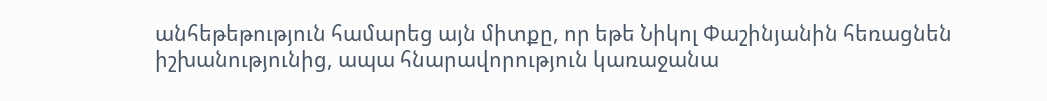անհեթեթություն համարեց այն միտքը, որ եթե Նիկոլ Փաշինյանին հեռացնեն իշխանությունից, ապա հնարավորություն կառաջանա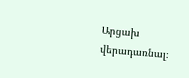Արցախ վերադառնալ։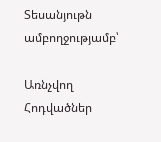Տեսանյութն ամբողջությամբ՝

Առնչվող Հոդվածներ